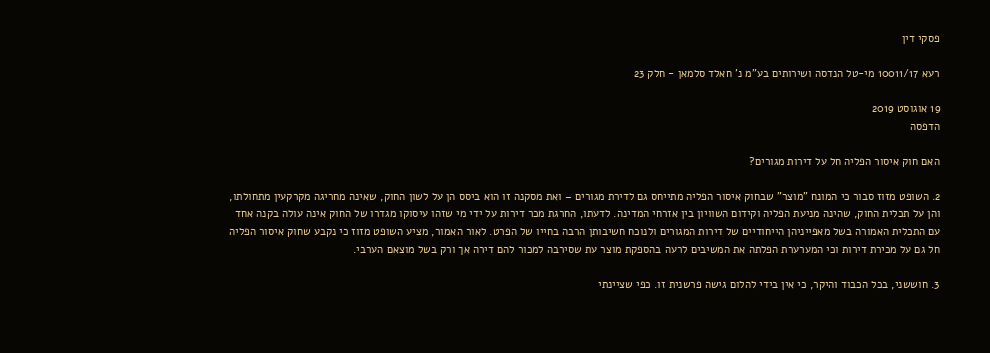פסקי דין

רעא 10011/17 מי-טל הנדסה ושירותים בע"מ נ' חאלד סלמאן - חלק 23

19 אוגוסט 2019
הדפסה

האם חוק איסור הפליה חל על דירות מגורים?

2. השופט מזוז סבור כי המונח "מוצר" שבחוק איסור הפליה מתייחס גם לדירת מגורים – ואת מסקנה זו הוא ביסס הן על לשון החוק, שאינה מחריגה מקרקעין מתחולתו, והן על תכלית החוק, שהינה מניעת הפליה וקידום השוויון בין אזרחי המדינה. לדעתו, החרגת מכר דירות על ידי מי שזהו עיסוקו מגדרו של החוק אינה עולה בקנה אחד עם התכלית האמורה בשל מאפייניהן הייחודיים של דירות המגורים ולנוכח חשיבותן הרבה בחייו של הפרט. לאור האמור, מציע השופט מזוז כי נקבע שחוק איסור הפליה חל גם על מכירת דירות וכי המערערת הפלתה את המשיבים לרעה בהספקת מוצר עת שסירבה למכור להם דירה אך ורק בשל מוצאם הערבי.

3. חוששני, בכל הכבוד והיקר, כי אין בידי להלום גישה פרשנית זו. כפי שציינתי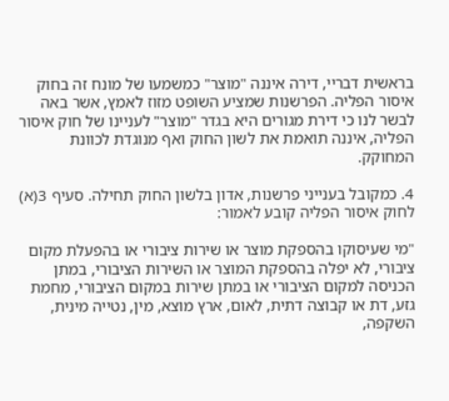בראשית דבריי, דירה איננה "מוצר" כמשמעו של מונח זה בחוק איסור הפליה. הפרשנות שמציע השופט מזוז לאמץ, אשר באה לבשר לנו כי דירת מגורים היא בגדר "מוצר" לעניינו של חוק איסור הפליה, איננה תואמת את לשון החוק ואף מנוגדת לכוונת המחוקק.

4. כמקובל בענייני פרשנות, אדון בלשון החוק תחילה. סעיף 3(א) לחוק איסור הפליה קובע לאמור:

"מי שעיסוקו בהספקת מוצר או שירות ציבורי או בהפעלת מקום ציבורי, לא יפלה בהספקת המוצר או השירות הציבורי, במתן הכניסה למקום הציבורי או במתן שירות במקום הציבורי, מחמת גזע, דת או קבוצה דתית, לאום, ארץ מוצא, מין, נטייה מינית, השקפה,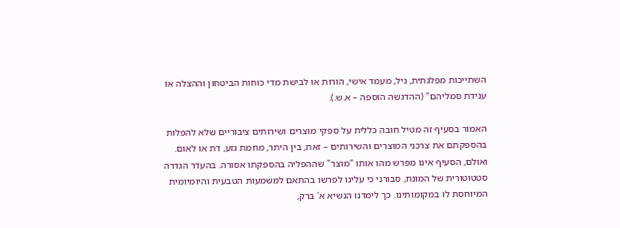השתייכות מפלגתית, גיל, מעמד אישי, הורות או לבישת מדי כוחות הביטחון וההצלה או ענידת סמליהם" (ההדגשה הוספה – א.ש.).

האמור בסעיף זה מטיל חובה כללית על ספקי מוצרים ושירותים ציבוריים שלא להפלות בהספקתם את צרכני המוצרים והשירותים – זאת, בין היתר, מחמת גזע, דת או לאום. ואולם, הסעיף אינו מפרש מהו אותו "מוצר" שההפליה בהספקתו אסורה. בהעדר הגדרה סטטוטורית של המונח, סבורני כי עלינו לפרשו בהתאם למשמעות הטבעית והיומיומית המיוחסת לו במקומותינו. כך לימדנו הנשיא א' ברק,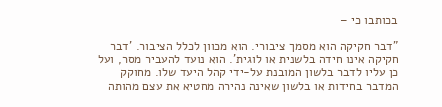בכותבו כי –

"דבר חקיקה הוא מסמך ציבורי. הוא מכוון לכלל הציבור. 'דבר חקיקה אינו חידה בלשנית או לוגית'. הוא נועד להעביר מסר, ועל כן עליו לדבר בלשון המובנת על-ידי קהל היעד שלו. מחוקק המדבר בחידות או בלשון שאינה נהירה מחטיא את עצם מהותה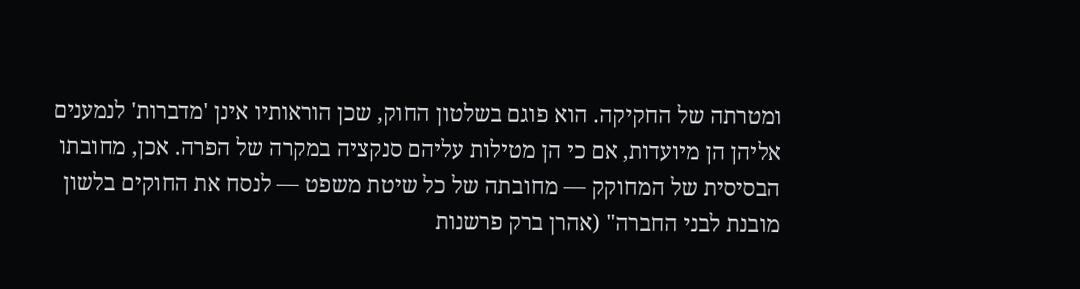ומטרתה של החקיקה. הוא פוגם בשלטון החוק, שכן הוראותיו אינן 'מדברות' לנמענים אליהן הן מיועדות, אם כי הן מטילות עליהם סנקציה במקרה של הפרה. אכן, מחובתו הבסיסית של המחוקק — מחובתה של כל שיטת משפט — לנסח את החוקים בלשון מובנת לבני החברה" (אהרן ברק פרשנות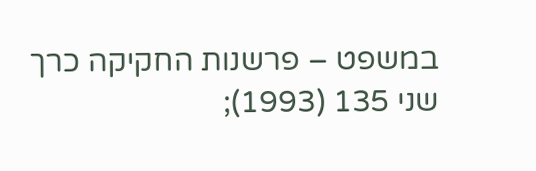במשפט – פרשנות החקיקה כרך שני 135 (1993);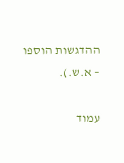ההדגשות הוספו – א.ש.).

עמוד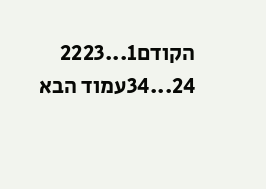הקודם1...2223
24...34עמוד הבא